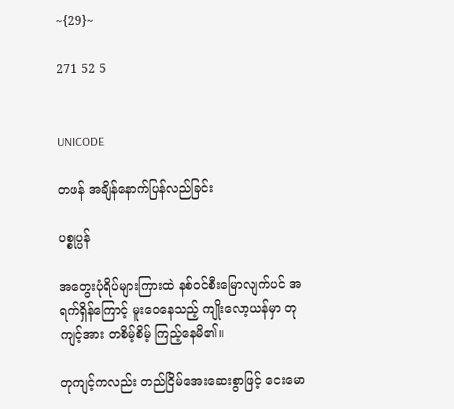~{29}~

271 52 5


UNICODE

တဖန် အချိန်နောက်ပြန်လည်ခြင်း

ပစ္စုပ္ပန်

အတွေးပုံရိပ်များကြားထဲ နစ်ဝင်စီးမြောလျက်ပင် အရက်ရှိန်ကြောင့် မူးဝေနေသည့် ကျိုးလော့ယန်မှာ တုကျင့်အား တစိမ့်စိမ့် ကြည့်နေမိ၏။

တုကျင့်ကလည်း တည်ငြိမ်အေးဆေးစွာဖြင့် ငေးမော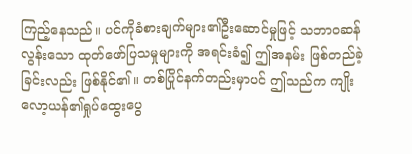ကြည့်နေသည်။ ပင်ကိုခံစားချက်များ၏ဦးဆောင်မှုဖြင့် သဘာဝဆန်လွန်းသော ထုတ်ဖော်ပြသမှုများကို အရင်းခံ၍ ဤအနမ်း ဖြစ်တည်ခဲ့ခြင်းလည်း ဖြစ်နိုင်၏။ တစ်ပြိုင်နက်တည်းမှာပင် ဤသည်က ကျိုးလော့ယန်၏ရှုပ်ထွေးပွေ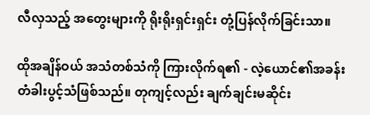လီလှသည့် အတွေးများကို ရိုးရိုးရှင်းရှင်း တုံ့ပြန်လိုက်ခြင်းသာ။

ထိုအချိန်ဝယ် အသံတစ်သံကို ကြားလိုက်ရ၏ - လဲ့ယောင်၏အခန်းတံခါးပွင့်သံဖြစ်သည်။ တုကျင့်လည်း ချက်ချင်းမဆိုင်း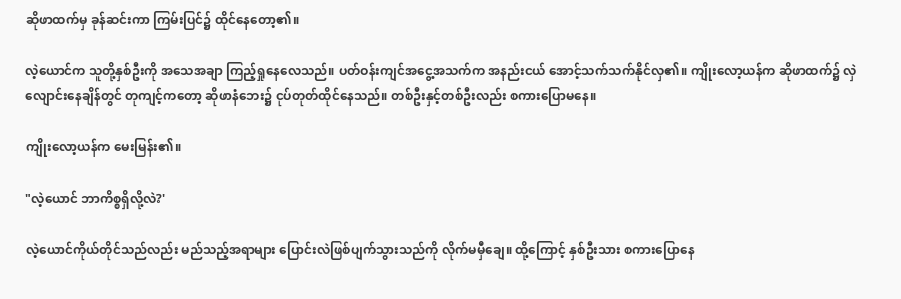ဆိုဖာထက်မှ ခုန်ဆင်းကာ ကြမ်းပြင်၌ ထိုင်နေတော့၏။

လဲ့ယောင်က သူတို့နှစ်ဦးကို အသေအချာ ကြည့်ရှုနေလေသည်။ ပတ်ဝန်းကျင်အငွေ့အသက်က အနည်းငယ် အောင့်သက်သက်နိုင်လှ၏။ ကျိုးလော့ယန်က ဆိုဖာထက်၌ လှဲလျောင်းနေချိန်တွင် တုကျင့်ကတော့ ဆိုဖာနံဘေး၌ ငုပ်တုတ်ထိုင်နေသည်။ တစ်ဦးနှင့်တစ်ဦးလည်း စကားပြောမနေ။

ကျိုးလော့ယန်က မေးမြန်း၏။

"လဲ့ယောင် ဘာကိစ္စရှိလို့လဲ?'

လဲ့ယောင်ကိုယ်တိုင်သည်လည်း မည်သည့်အရာများ ပြောင်းလဲဖြစ်ပျက်သွားသည်ကို လိုက်မမှီချေ။ ထို့ကြောင့် နှစ်ဦးသား စကားပြောနေ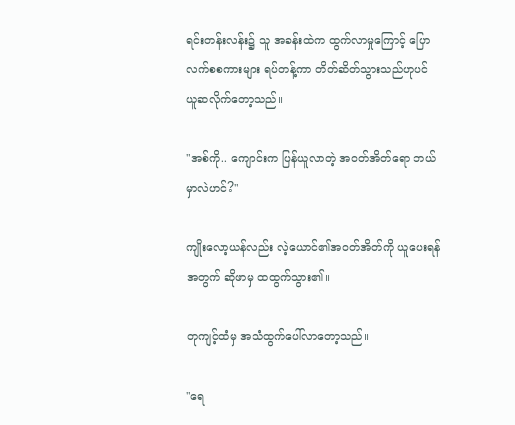ရင်းတန်းလန်း၌ သူ အခန်းထဲက ထွက်လာမှုကြောင့် ပြောလက်စစကားများ ရပ်တန့်ကာ တိတ်ဆိတ်သွားသည်ဟုပင် ယူဆလိုက်တော့သည်။

"အစ်ကို.. ကျောင်းက ပြန်ယူလာတဲ့ အဝတ်အိတ်ရော ဘယ်မှာလဲဟင်?"

ကျိုးလော့ယန်လည်း လဲ့ယောင်၏အဝတ်အိတ်ကို ယူပေးရန်အတွက် ဆိုဖာမှ ထထွက်သွား၏။

တုကျင့်ထံမှ အသံထွက်ပေါ်လာတော့သည်။

"ရေ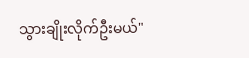သွားချိုးလိုက်ဦးမယ်"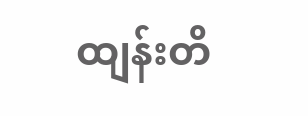ထျန်းတိ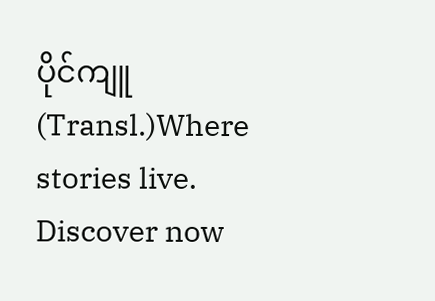ပိုင်ကျူ (Transl.)Where stories live. Discover now